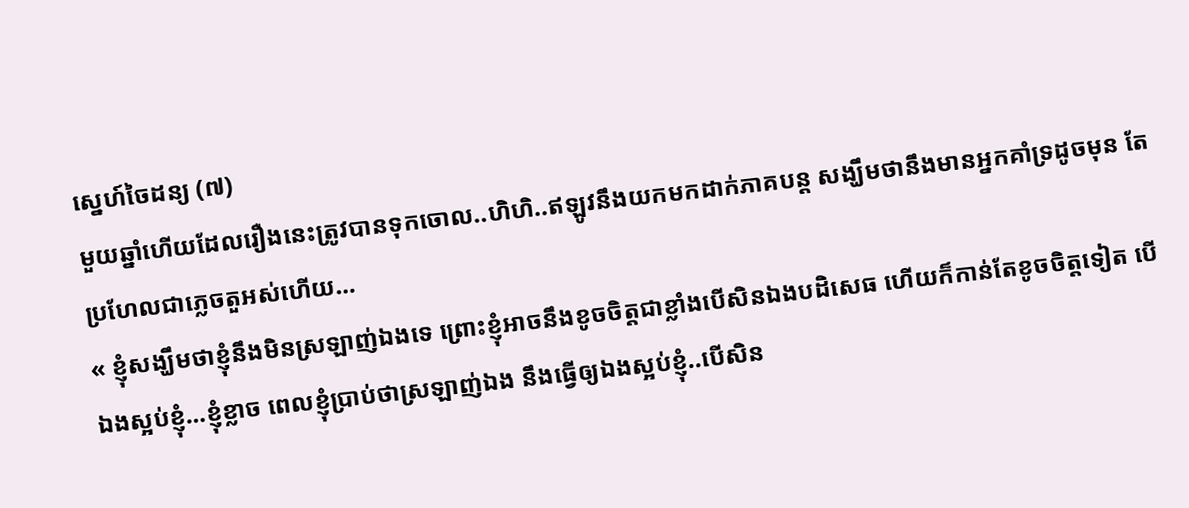ស្នេហ៍ចៃដន្យ (៧)
មួយឆ្នាំហើយដែលរឿងនេះត្រូវបានទុកចោល..ហិហិ..ឥឡូវនឹងយកមកដាក់ភាគបន្ត សង្ឃឹមថានឹងមានអ្នកគាំទ្រដូចមុន តែប្រហែលជាភ្លេចតួអស់ហើយ…
« ខ្ញុំសង្ឃឹមថាខ្ញុំនឹងមិនស្រឡាញ់ឯងទេ ព្រោះខ្ញុំអាចនឹងខូចចិត្តជាខ្លាំងបើសិនឯងបដិសេធ ហើយក៏កាន់តែខូចចិត្តទៀត បើឯងស្អប់ខ្ញុំ…ខ្ញុំខ្លាច ពេលខ្ញុំប្រាប់ថាស្រឡាញ់ឯង នឹងធ្វើឲ្យឯងស្អប់ខ្ញុំ..បើសិន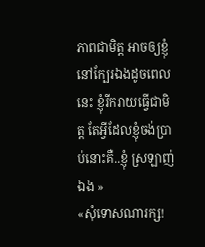ភាពជាមិត្ត អាចឲ្យខ្ញុំនៅក្បែរឯងដូចពេលនេះ ខ្ញុំរីករាយធ្វើជាមិត្ត តែអ្វីដែលខ្ញុំចង់ប្រាប់នោះគឺ..ខ្ញុំ ស្រឡាញ់ ឯង »
«សុំទោសណារក្ស!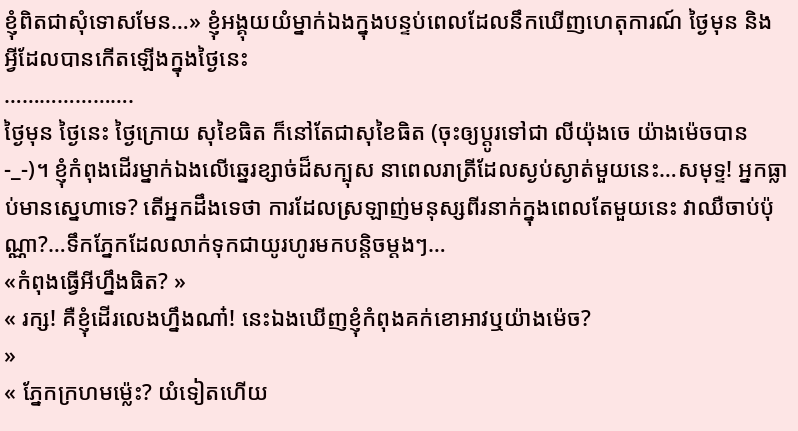ខ្ញុំពិតជាសុំទោសមែន…» ខ្ញុំអង្គុយយំម្នាក់ឯងក្នុងបន្ទប់ពេលដែលនឹកឃើញហេតុការណ៍ ថ្ងៃមុន និង អ្វីដែលបានកើតឡើងក្នុងថ្ងៃនេះ
………………….
ថ្ងៃមុន ថ្ងៃនេះ ថ្ងៃក្រោយ សុខៃធិត ក៏នៅតែជាសុខៃធិត (ចុះឲ្យប្តូរទៅជា លីយ៉ុងចេ យ៉ាងម៉េចបាន -_-)។ ខ្ញុំកំពុងដើរម្នាក់ឯងលើឆ្នេរខ្សាច់ដ៏សក្បុស នាពេលរាត្រីដែលស្ងប់ស្ងាត់មួយនេះ…សមុទ្ទ! អ្នកធ្លាប់មានស្នេហាទេ? តើអ្នកដឹងទេថា ការដែលស្រឡាញ់មនុស្សពីរនាក់ក្នុងពេលតែមួយនេះ វាឈឺចាប់ប៉ុណ្ណា?…ទឹកភ្នែកដែលលាក់ទុកជាយូរហូរមកបន្តិចម្តងៗ…
«កំពុងធ្វើអីហ្នឹងធិត? »
« រក្ស! គឺខ្ញុំដើរលេងហ្នឹងណា៎! នេះឯងឃើញខ្ញុំកំពុងគក់ខោអាវឬយ៉ាងម៉េច?
»
« ភ្នែកក្រហមម្ល៉េះ? យំទៀតហើយ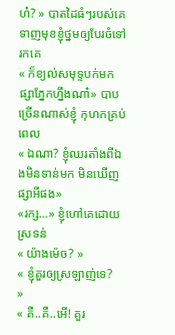ហ៎? » បាតដៃធំៗរបស់គេ ទាញមុខខ្ញុំថ្នមឲ្យបែរចំទៅរកគេ
« ក៏ខ្យល់សមុទ្ទបក់មក ផ្សាភ្នែកហ្នឹងណា៎» បាបច្រើនណាស់ខ្ញុំ កុហកគ្រប់ពេល
« ឯណា? ខ្ញុំឈរតាំងពីឯងមិនទាន់មក មិនឃើញផ្សាអីផង»
«រក្ស…» ខ្ញុំហៅគេដោយស្រទន់
« យ៉ាងម៉េច? »
« ខ្ញុំគួរឲ្យស្រឡាញ់ទេ?
»
« គឺ..គឺ..អើ! គួរ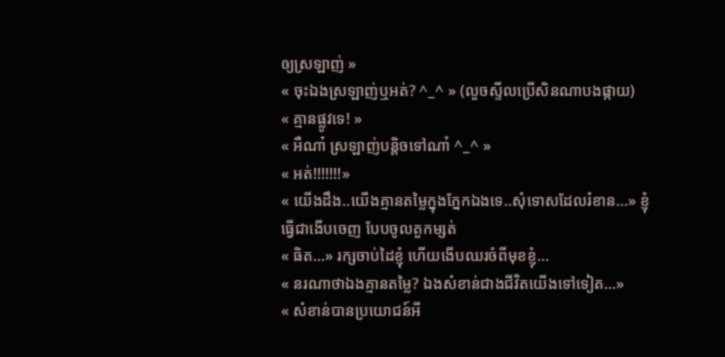ឲ្យស្រឡាញ់ »
« ចុះឯងស្រឡាញ់ឬអត់? ^_^ » (លួចស្ទីលប្រើសិនណាបងផ្កាយ)
« គ្មានផ្លូវទេ! »
« អឺណា៎ ស្រឡាញ់បន្តិចទៅណា៎ ^_^ »
« អត់!!!!!!!»
« យើងដឹង..យើងគ្មានតម្លៃក្នុងភ្នែកឯងទេ..សុំទោសដែលរំខាន…» ខ្ញុំធ្វើជាងើបចេញ បែបចូលតួកម្សត់
« ធិត…» រក្សចាប់ដៃខ្ញុំ ហើយងើបឈរចំពីមុខខ្ញុំ…
« នរណាថាឯងគ្មានតម្លៃ? ឯងសំខាន់ជាងជីវិតយើងទៅទៀត…»
« សំខាន់បានប្រយោជន៍អី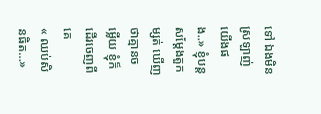ទៅ ឯងមិនស្រឡាញ់យើងផង..» ខ្ញុំបន្តសម្តែងតួកម្សត់ ឃើញថាគ្មានចម្លើយ ខ្ញុំក៏ដើរចេញពីគេ
« ឈប់សិនធិត…»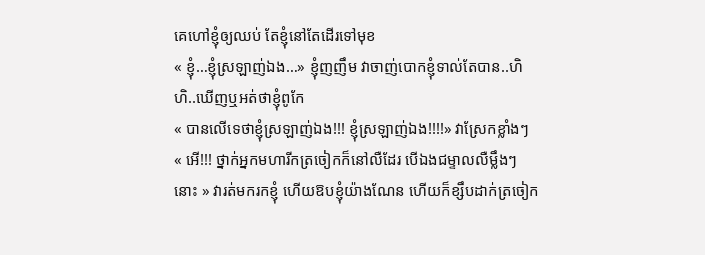គេហៅខ្ញុំឲ្យឈប់ តែខ្ញុំនៅតែដើរទៅមុខ
« ខ្ញុំ…ខ្ញុំស្រឡាញ់ឯង…» ខ្ញុំញញឹម វាចាញ់បោកខ្ញុំទាល់តែបាន..ហិហិ..ឃើញឬអត់ថាខ្ញុំពូកែ
« បានលើទេថាខ្ញុំស្រឡាញ់ឯង!!! ខ្ញុំស្រឡាញ់ឯង!!!!» វាស្រែកខ្លាំងៗ
« អើ!!! ថ្នាក់អ្នកមហារីកត្រចៀកក៏នៅលឺដែរ បើឯងជម្ទាលលឺម្លឹងៗនោះ » វារត់មករកខ្ញុំ ហើយឱបខ្ញុំយ៉ាងណែន ហើយក៏ខ្សឹបដាក់ត្រចៀក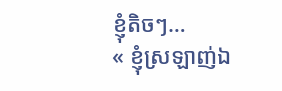ខ្ញុំតិចៗ…
« ខ្ញុំស្រឡាញ់ឯ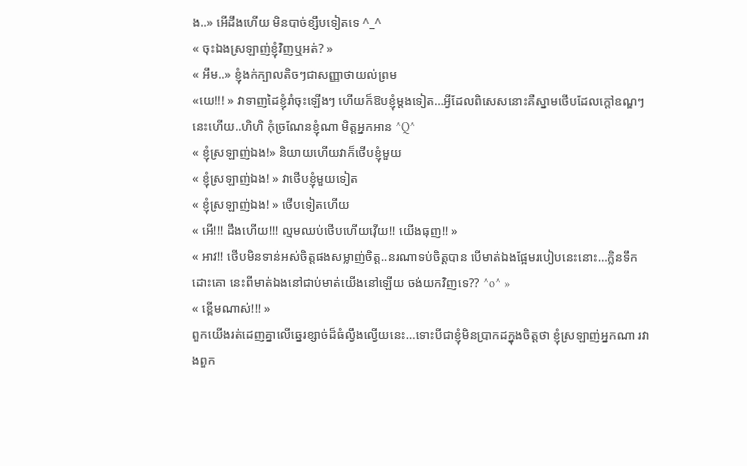ង..» អើដឹងហើយ មិនបាច់ខ្សឹបទៀតទេ ^_^
« ចុះឯងស្រឡាញ់ខ្ញុំវិញឬអត់? »
« អឹម..» ខ្ញុំងក់ក្បាលតិចៗជាសញ្ញាថាយល់ព្រម
«យេ!!! » វាទាញដៃខ្ញុំរាំចុះឡើងៗ ហើយក៏ឱបខ្ញុំម្តងទៀត…អ្វីដែលពិសេសនោះគឺស្នាមថើបដែលក្តៅឧណ្ឌៗ នេះហើយ..ហិហិ កុំច្រណែនខ្ញុំណា មិត្តអ្នកអាន ^Q^
« ខ្ញុំស្រឡាញ់ឯង!» និយាយហើយវាក៏ថើបខ្ញុំមួយ
« ខ្ញុំស្រឡាញ់ឯង! » វាថើបខ្ញុំមួយទៀត
« ខ្ញុំស្រឡាញ់ឯង! » ថើបទៀតហើយ
« អើ!!! ដឹងហើយ!!! ល្មមឈប់ថើបហើយវ៉ើយ!! យើងធុញ!! »
« អាវ!! ថើបមិនទាន់អស់ចិត្តផងសម្លាញ់ចិត្ត..នរណាទប់ចិត្តបាន បើមាត់ឯងផ្អែមរបៀបនេះនោះ…ក្លិនទឹកដោះគោ នេះពីមាត់ឯងនៅជាប់មាត់យើងនៅឡើយ ចង់យកវិញទេ?? ^o^ »
« ខ្ពើមណាស់!!! »
ពួកយើងរត់ដេញគ្នាលើឆ្នេរខ្សាច់ដ៏ធំល្វឹងល្វើយនេះ…ទោះបីជាខ្ញុំមិនប្រាកដក្នុងចិត្តថា ខ្ញុំស្រឡាញ់អ្នកណា រវាងពួក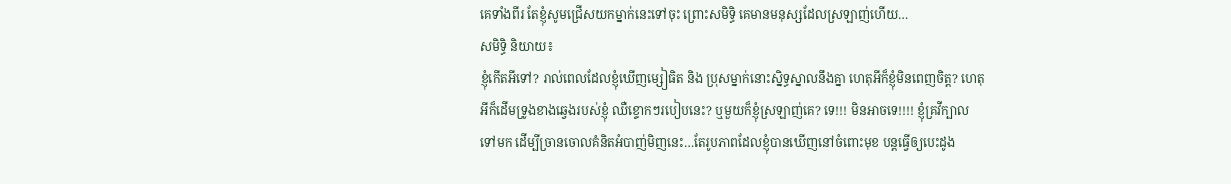គេទាំងពីរ តែខ្ញុំសូមជ្រើសយកម្នាក់នេះទៅចុះ ព្រោះសមិទ្ធិ គេមានមនុស្សដែលស្រឡាញ់ហើយ…
សមិទ្ធិ និយាយ៖
ខ្ញុំកើតអីទៅ? រាល់ពេលដែលខ្ញុំឃើញម្សៀធិត និង ប្រុសម្នាក់នោះស្និទ្ធស្នាលនឹងគ្នា ហេតុអីក៏ខ្ញុំមិនពេញចិត្ត? ហេតុអីក៏ដើមទ្រូងខាងឆ្វេងរបស់ខ្ញុំ ឈឺខ្ទោកៗរបៀបនេះ? ឬមួយក៏ខ្ញុំស្រឡាញ់គេ? ទេ!!! មិនអាចទេ!!!! ខ្ញុំគ្រវីក្បាលទៅមក ដើម្បីច្រានចោលគំនិតអំបាញ់មិញនេះ…តែរូបភាពដែលខ្ញុំបានឃើញនៅចំពោះមុខ បន្តធ្វើឲ្យបេះដូង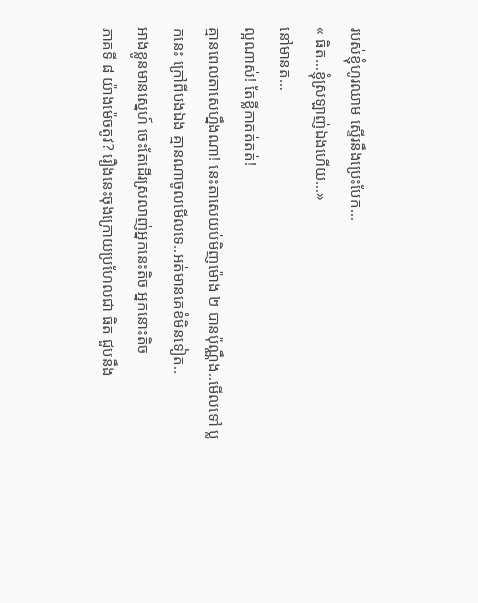របស់ខ្ញុំហូរឈាម ស្ទើរនឹងប្រេះបែក…
« ធិត…ខ្ញុំស្រឡាញ់ឯងហើយ…»
នៅមានត…
ល្អណាស់! តែខ្លីកាតត់តត់!
គ្មានពេលតាសេហ្នឹងណា! នេះតាសេយប់មិញម៉ោង ២ បានប៉ុណ្ណឹង..មើលទៅ ប្លកនេះ ក្រៅពីបងឯង គ្មានណាចូលមើលទេ..អត់មានគេខំមិនទៀត..
អាងខ្លូនមានស្នេហ៍ ចេះតែដើរស្រលាញ់អ្នកនេះតិច អ្នកនោះតិច
ភាគទី ៨ យ៉ាងម៉េចតូវ? រឿងនេះចុងក្រោយប្រហែលជា ធិត ជួបនឹង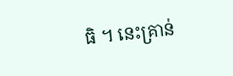ធិ ។ នេះគ្រាន់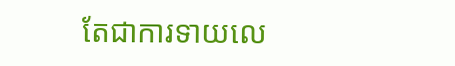តែជាការទាយលេ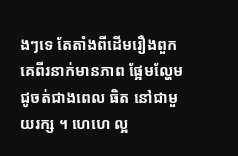ងៗទេ តែតាំងពីដើមរឿងពួកគេពីរនាក់មានភាព ផ្អែមល្ហែមជូចត់ជាងពេល ធិត នៅជាមួយរក្ស ។ ហេហេ ល្អ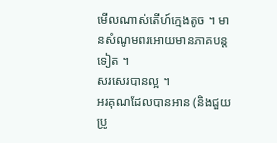មើលណាស់តើហ៍ក្មេងតូច ។ មានសំណូមពរអោយមានភាគបន្តទៀត ។
សរសេរបានល្អ ។
អរគុណដែលបានអាន (និងជួយប្រូ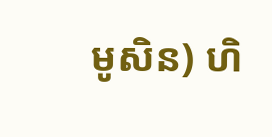មូសិន) ហិ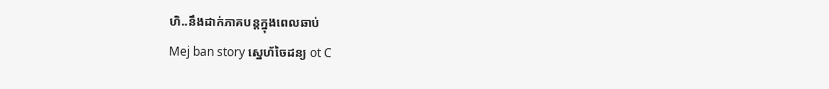ហិ..នឹងដាក់ភាគបន្តក្នុងពេលឆាប់
Mej ban story ស្នេហ័ចៃដន្យ ot C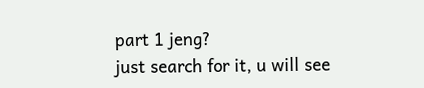part 1 jeng?
just search for it, u will see